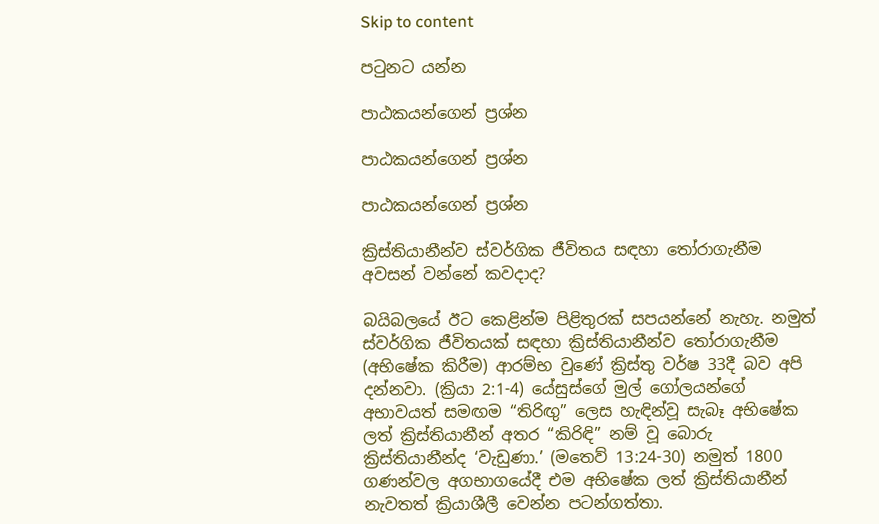Skip to content

පටුනට යන්න

පාඨකයන්ගෙන් ප්‍රශ්න

පාඨකයන්ගෙන් ප්‍රශ්න

පාඨකයන්ගෙන් ප්‍රශ්න

ක්‍රිස්තියානීන්ව ස්වර්ගික ජීවිතය සඳහා තෝරාගැනීම අවසන් වන්නේ කවදාද?

බයිබලයේ ඊට කෙළින්ම පිළිතුරක් සපයන්නේ නැහැ. නමුත් ස්වර්ගික ජීවිතයක් සඳහා ක්‍රිස්තියානීන්ව තෝරාගැනීම (අභිෂේක කිරීම) ආරම්භ වුණේ ක්‍රිස්තු වර්ෂ 33දී බව අපි දන්නවා. (ක්‍රියා 2:1-4) යේසුස්ගේ මුල් ගෝලයන්ගේ අභාවයත් සමඟම “තිරිඟු” ලෙස හැඳින්වූ සැබෑ අභිෂේක ලත් ක්‍රිස්තියානීන් අතර “කිරිඳි” නම් වූ බොරු ක්‍රිස්තියානීන්ද ‘වැඩුණා.’ (මතෙව් 13:24-30) නමුත් 1800 ගණන්වල අගභාගයේදී එම අභිෂේක ලත් ක්‍රිස්තියානීන් නැවතත් ක්‍රියාශීලී වෙන්න පටන්ගත්තා.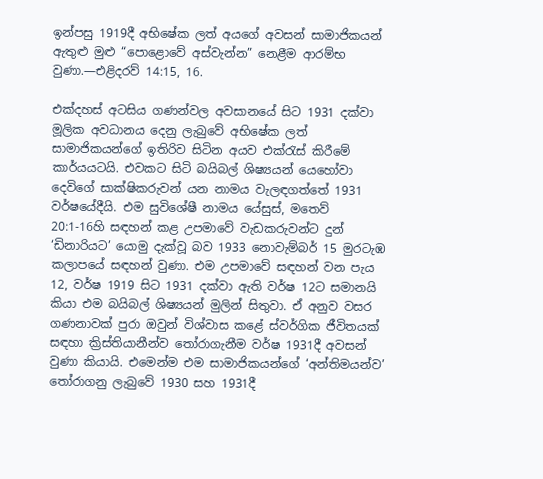ඉන්පසු 1919දී අභිෂේක ලත් අයගේ අවසන් සාමාජිකයන් ඇතුළු මුළු “පොළොවේ අස්වැන්න” නෙළීම ආරම්භ වුණා.—එළිදරව් 14:15, 16.

එක්දහස් අටසිය ගණන්වල අවසානයේ සිට 1931 දක්වා මූලික අවධානය දෙනු ලැබුවේ අභිෂේක ලත් සාමාජිකයන්ගේ ඉතිරිව සිටින අයව එක්රැස් කිරීමේ කාර්යයටයි. එවකට සිටි බයිබල් ශිෂ්‍යයන් යෙහෝවා දෙවිගේ සාක්ෂිකරුවන් යන නාමය වැලඳගත්තේ 1931 වර්ෂයේදීයි. එම සුවිශේෂී නාමය යේසුස්, මතෙව් 20:1-16හි සඳහන් කළ උපමාවේ වැඩකරුවන්ට දුන් ‘ඩිනාරියට’ යොමු දැක්වූ බව 1933 නොවැම්බර් 15 මුරටැඹ කලාපයේ සඳහන් වුණා. එම උපමාවේ සඳහන් වන පැය 12, වර්ෂ 1919 සිට 1931 දක්වා ඇති වර්ෂ 12ට සමානයි කියා එම බයිබල් ශිෂ්‍යයන් මුලින් සිතුවා. ඒ අනුව වසර ගණනාවක් පුරා ඔවුන් විශ්වාස කළේ ස්වර්ගික ජීවිතයක් සඳහා ක්‍රිස්තියානීන්ව තෝරාගැනීම වර්ෂ 1931දී අවසන් වුණා කියායි. එමෙන්ම එම සාමාජිකයන්ගේ ‘අන්තිමයන්ව’ තෝරාගනු ලැබුවේ 1930 සහ 1931දී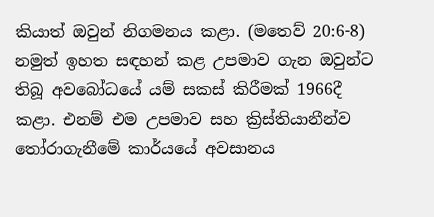කියාත් ඔවුන් නිගමනය කළා. (මතෙව් 20:6-8) නමුත් ඉහත සඳහන් කළ උපමාව ගැන ඔවුන්ට තිබූ අවබෝධයේ යම් සකස් කිරීමක් 1966දී කළා. එනම් එම උපමාව සහ ක්‍රිස්තියානීන්ව තෝරාගැනීමේ කාර්යයේ අවසානය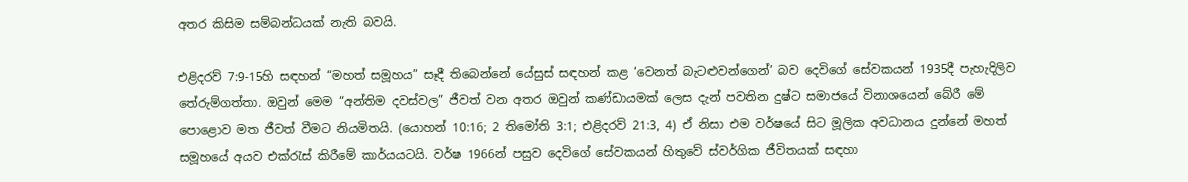අතර කිසිම සම්බන්ධයක් නැති බවයි.

එළිදරව් 7:9-15හි සඳහන් “මහත් සමූහය” සෑදී තිබෙන්නේ යේසුස් සඳහන් කළ ‘වෙනත් බැටළුවන්ගෙන්’ බව දෙවිගේ සේවකයන් 1935දී පැහැදිලිව තේරුම්ගත්තා. ඔවුන් මෙම “අන්තිම දවස්වල” ජීවත් වන අතර ඔවුන් කණ්ඩායමක් ලෙස දැන් පවතින දුෂ්ට සමාජයේ විනාශයෙන් බේරී මේ පොළොව මත ජීවත් වීමට නියමිතයි. (යොහන් 10:16; 2 තිමෝති 3:1; එළිදරව් 21:3, 4) ඒ නිසා එම වර්ෂයේ සිට මූලික අවධානය දුන්නේ මහත් සමූහයේ අයව එක්රැස් කිරීමේ කාර්යයටයි. වර්ෂ 1966න් පසුව දෙවිගේ සේවකයන් හිතුවේ ස්වර්ගික ජීවිතයක් සඳහා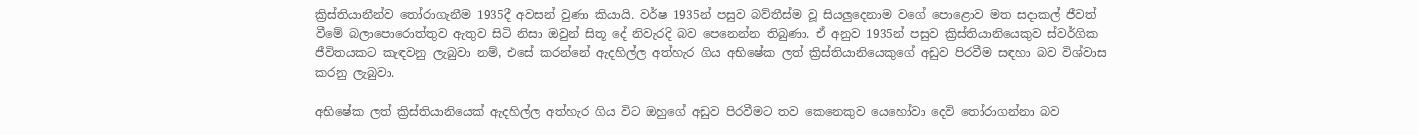ක්‍රිස්තියානීන්ව තෝරාගැනීම 1935දී අවසන් වුණා කියායි. වර්ෂ 1935න් පසුව බව්තීස්ම වූ සියලුදෙනාම වගේ පොළොව මත සදාකල් ජීවත් වීමේ බලාපොරොත්තුව ඇතුව සිටි නිසා ඔවුන් සිතූ දේ නිවැරදි බව පෙනෙන්න තිබුණා. ඒ අනුව 1935න් පසුව ක්‍රිස්තියානියෙකුව ස්වර්ගික ජීවිතයකට කැඳවනු ලැබුවා නම්, එසේ කරන්නේ ඇදහිල්ල අත්හැර ගිය අභිෂේක ලත් ක්‍රිස්තියානියෙකුගේ අඩුව පිරවීම සඳහා බව විශ්වාස කරනු ලැබුවා.

අභිෂේක ලත් ක්‍රිස්තියානියෙක් ඇදහිල්ල අත්හැර ගිය විට ඔහුගේ අඩුව පිරවීමට තව කෙනෙකුව යෙහෝවා දෙවි තෝරාගන්නා බව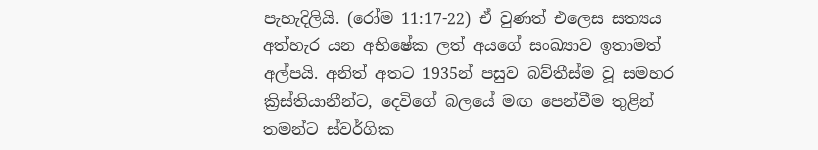පැහැදිලියි. (රෝම 11:17-22) ඒ වුණත් එලෙස සත්‍යය අත්හැර යන අභිෂේක ලත් අයගේ සංඛ්‍යාව ඉතාමත් අල්පයි. අනිත් අතට 1935න් පසුව බව්තීස්ම වූ සමහර ක්‍රිස්තියානීන්ට, දෙවිගේ බලයේ මඟ පෙන්වීම තුළින් තමන්ට ස්වර්ගික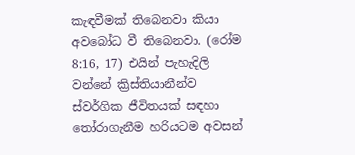කැඳවීමක් තිබෙනවා කියා අවබෝධ වී තිබෙනවා. (රෝම 8:16, 17) එයින් පැහැදිලි වන්නේ ක්‍රිස්තියානීන්ව ස්වර්ගික ජීවිතයක් සඳහා තෝරාගැනීම හරියටම අවසන්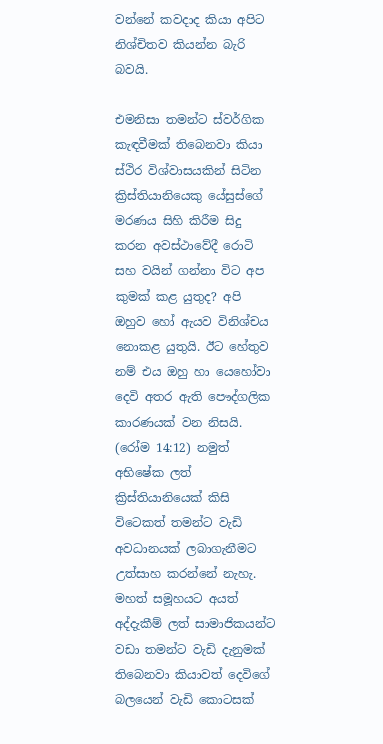වන්නේ කවදාද කියා අපිට නිශ්චිතව කියන්න බැරි බවයි.

එමනිසා තමන්ට ස්වර්ගික කැඳවීමක් තිබෙනවා කියා ස්ථිර විශ්වාසයකින් සිටින ක්‍රිස්තියානියෙකු යේසුස්ගේ මරණය සිහි කිරීම සිදු කරන අවස්ථාවේදී රොටි සහ වයින් ගන්නා විට අප කුමක් කළ යුතුද? අපි ඔහුව හෝ ඇයව විනිශ්චය නොකළ යුතුයි. ඊට හේතුව නම් එය ඔහු හා යෙහෝවා දෙවි අතර ඇති පෞද්ගලික කාරණයක් වන නිසයි. (රෝම 14:12) නමුත් අභිෂේක ලත් ක්‍රිස්තියානියෙක් කිසි විටෙකත් තමන්ට වැඩි අවධානයක් ලබාගැනීමට උත්සාහ කරන්නේ නැහැ. මහත් සමූහයට අයත් අද්දැකීම් ලත් සාමාජිකයන්ට වඩා තමන්ට වැඩි දැනුමක් තිබෙනවා කියාවත් දෙවිගේ බලයෙන් වැඩි කොටසක්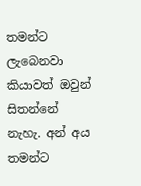තමන්ට ලැබෙනවා කියාවත් ඔවුන් සිතන්නේ නැහැ. අන් අය තමන්ට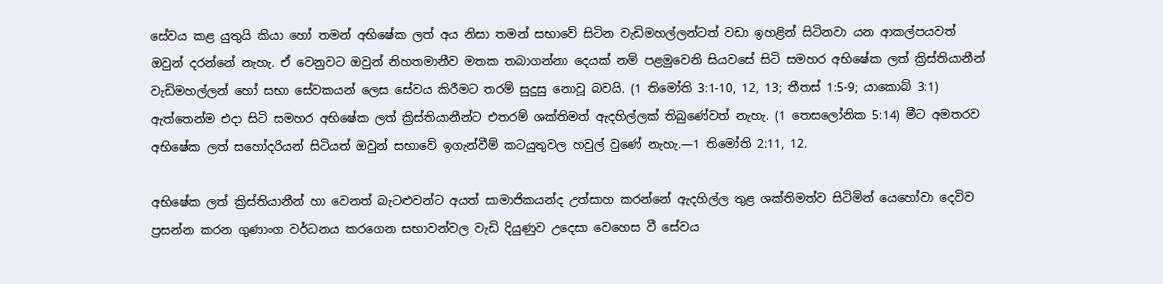සේවය කළ යුතුයි කියා හෝ තමන් අභිෂේක ලත් අය නිසා තමන් සභාවේ සිටින වැඩිමහල්ලන්ටත් වඩා ඉහළින් සිටිනවා යන ආකල්පයවත් ඔවුන් දරන්නේ නැහැ. ඒ වෙනුවට ඔවුන් නිහතමානීව මතක තබාගන්නා දෙයක් නම් පළමුවෙනි සියවසේ සිටි සමහර අභිෂේක ලත් ක්‍රිස්තියානීන් වැඩිමහල්ලන් හෝ සභා සේවකයන් ලෙස සේවය කිරීමට තරම් සුදුසු නොවූ බවයි. (1 තිමෝති 3:1-10, 12, 13; තීතස් 1:5-9; යාකොබ් 3:1) ඇත්තෙන්ම එදා සිටි සමහර අභිෂේක ලත් ක්‍රිස්තියානීන්ට එතරම් ශක්තිමත් ඇදහිල්ලක් තිබුණේවත් නැහැ. (1 තෙසලෝනික 5:14) මීට අමතරව අභිෂේක ලත් සහෝදරියන් සිටියත් ඔවුන් සභාවේ ඉගැන්වීම් කටයුතුවල හවුල් වුණේ නැහැ.—1 තිමෝති 2:11, 12.

අභිෂේක ලත් ක්‍රිස්තියානීන් හා වෙනත් බැටළුවන්ට අයත් සාමාජිකයන්ද උත්සාහ කරන්නේ ඇදහිල්ල තුළ ශක්තිමත්ව සිටිමින් යෙහෝවා දෙවිව ප්‍රසන්න කරන ගුණාංග වර්ධනය කරගෙන සභාවන්වල වැඩි දියුණුව උදෙසා වෙහෙස වී සේවය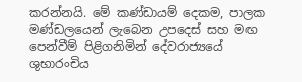කරන්නයි. මේ කණ්ඩායම් දෙකම, පාලක මණ්ඩලයෙන් ලැබෙන උපදෙස් සහ මඟ පෙන්වීම් පිළිගනිමින් දේවරාජ්‍යයේ ශුභාරංචිය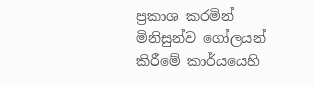ප්‍රකාශ කරමින් මිනිසුන්ව ගෝලයන් කිරීමේ කාර්යයෙහි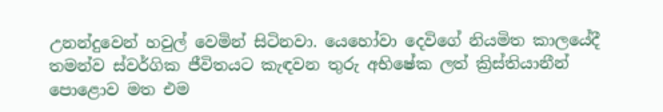උනන්දුවෙන් හවුල් වෙමින් සිටිනවා. යෙහෝවා දෙවිගේ නියමිත කාලයේදී තමන්ව ස්වර්ගික ජීවිතයට කැඳවන තුරු අභිෂේක ලත් ක්‍රිස්තියානීන් පොළොව මත එම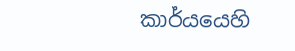කාර්යයෙහි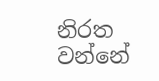නිරත වන්නේ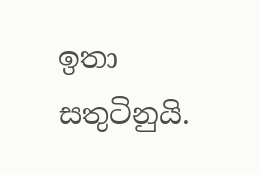ඉතා සතුටිනුයි.